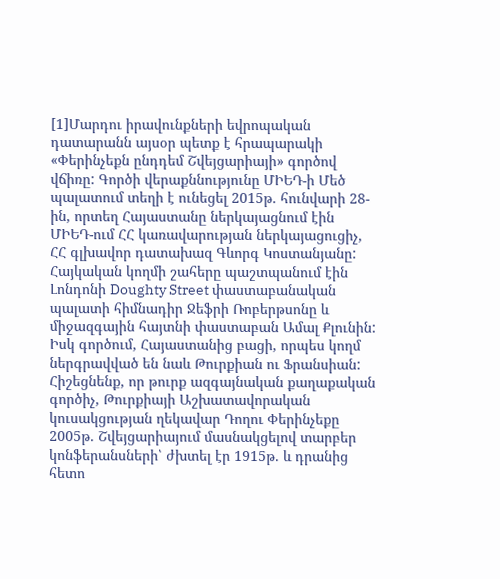[1]Մարդու իրավունքների եվրոպական դատարանն այսօր պետք է հրապարակի «Փերինչեքն ընդդեմ Շվեյցարիայի» գործով վճիռը: Գործի վերաքննությունը ՄԻԵԴ-ի Մեծ պալատում տեղի է ունեցել 2015թ. հունվարի 28-ին, որտեղ Հայաստանը ներկայացնում էին ՄԻԵԴ-ում ՀՀ կառավարության ներկայացուցիչ, ՀՀ գլխավոր դատախազ Գևորգ Կոստանյանը: Հայկական կողմի շահերը պաշտպանում էին Լոնդոնի Doughty Street փաստաբանական պալատի հիմնադիր Ջեֆրի Ռոբերթսոնը և միջազգային հայտնի փաստաբան Ամալ Քլունին: Իսկ գործում, Հայաստանից բացի, որպես կողմ ներգրավված են նաև Թուրքիան ու Ֆրանսիան:
Հիշեցնենք, որ թուրք ազգայնական քաղաքական գործիչ, Թուրքիայի Աշխատավորական կուսակցության ղեկավար Դողու Փերինչեքը 2005թ. Շվեյցարիայում մասնակցելով տարբեր կոնֆերանսների՝ ժխտել էր 1915թ. և դրանից հետո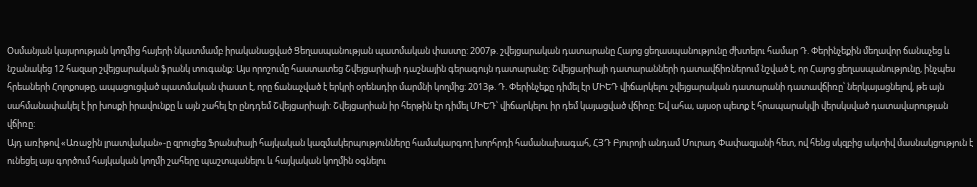Օսմանյան կայսրության կողմից հայերի նկատմամբ իրականացված Ցեղասպանության պատմական փաստը: 2007թ. շվեյցարական դատարանը Հայոց ցեղասպանությունը ժխտելու համար Դ. Փերինչեքին մեղավոր ճանաչեց և նշանակեց 12 հազար շվեյցարական ֆրանկ տուգանք: Այս որոշումը հաստատեց Շվեյցարիայի դաշնային գերագույն դատարանը: Շվեյցարիայի դատարանների դատավճիռներում նշված է, որ Հայոց ցեղասպանությունը, ինչպես հրեաների Հոլոքոսթը, ապացուցված պատմական փաստ է, որը ճանաչված է երկրի օրենսդիր մարմնի կողմից: 2013թ. Դ. Փերինչեքը դիմել էր ՄԻԵԴ վիճարկելու շվեյցարական դատարանի դատավճիռը՝ ներկայացնելով, թե այն սահմանափակել է իր խոսքի իրավունքը և այն շահել էր ընդդեմ Շվեյցարիայի: Շվեյցարիան իր հերթին էր դիմել ՄԻԵԴ՝ վիճարկելու իր դեմ կայացված վճիռը: Եվ ահա, այսօր պետք է հրապարակվի վերսկսված դատավարության վճիռը:
Այդ առիթով «Առաջին լրատվական»-ը զրուցեց Ֆրանսիայի հայկական կազմակերպությունները համակարգող խորհրդի համանախագահ, ՀՅԴ Բյուրոյի անդամ Մուրադ Փափազյանի հետ, ով հենց սկզբից ակտիվ մասնակցություն է ունեցել այս գործում հայկական կողմի շահերը պաշտպանելու և հայկական կողմին օգնելու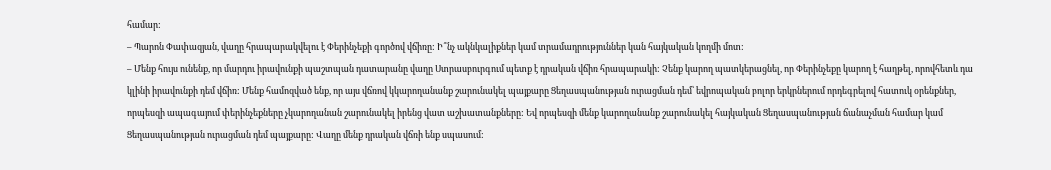համար:
– Պարոն Փափազյան, վաղը հրապարակվելու է Փերինչեքի գործով վճիռը: Ի՞նչ ակնկալիքներ կամ տրամադրություններ կան հայկական կողմի մոտ:
– Մենք հույս ունենք, որ մարդու իրավունքի պաշտպան դատարանը վաղը Ստրասբուրգում պետք է դրական վճիռ հրապարակի: Չենք կարող պատկերացնել, որ Փերինչեքը կարող է հաղթել, որովհետև դա կլինի իրավունքի դեմ վճիռ: Մենք համոզված ենք, որ այս վճռով կկարողանանք շարունակել պայքարը Ցեղասպանության ուրացման դեմ՝ եվրոպական բոլոր երկրներում որդեգրելով հատուկ օրենքներ, որպեսզի ապագայում փերինչեքները չկարողանան շարունակել իրենց վատ աշխատանքները: Եվ որպեսզի մենք կարողանանք շարունակել հայկական Ցեղասպանության ճանաչման համար կամ Ցեղասպանության ուրացման դեմ պայքարը: Վաղը մենք դրական վճռի ենք սպասում: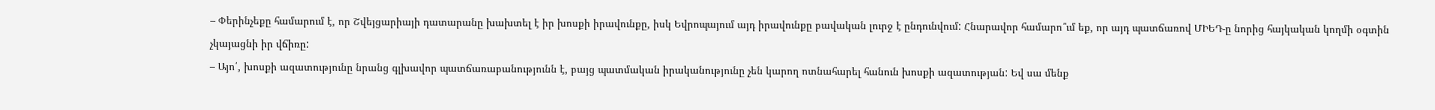– Փերինչեքը համարում է, որ Շվեյցարիայի դատարանը խախտել է իր խոսքի իրավունքը, իսկ Եվրոպայում այդ իրավունքը բավական լուրջ է ընդունվում: Հնարավոր համարո՞ւմ եք, որ այդ պատճառով ՄԻԵԴ-ը նորից հայկական կողմի օգտին չկայացնի իր վճիռը:
– Այո՛, խոսքի ազատությունը նրանց գլխավոր պատճառաբանությունն է, բայց պատմական իրականությունը չեն կարող ոտնահարել հանուն խոսքի ազատության: Եվ սա մենք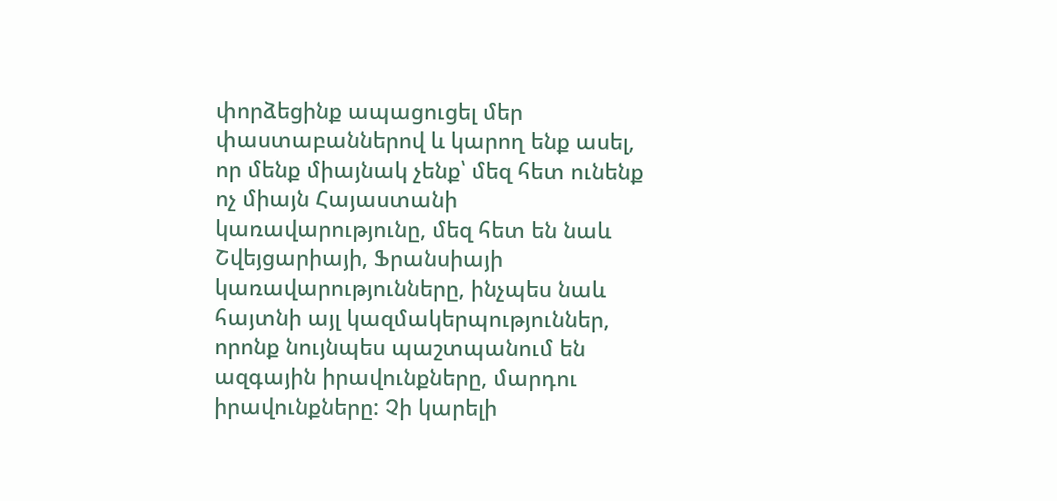փորձեցինք ապացուցել մեր փաստաբաններով և կարող ենք ասել, որ մենք միայնակ չենք՝ մեզ հետ ունենք ոչ միայն Հայաստանի կառավարությունը, մեզ հետ են նաև Շվեյցարիայի, Ֆրանսիայի կառավարությունները, ինչպես նաև հայտնի այլ կազմակերպություններ, որոնք նույնպես պաշտպանում են ազգային իրավունքները, մարդու իրավունքները: Չի կարելի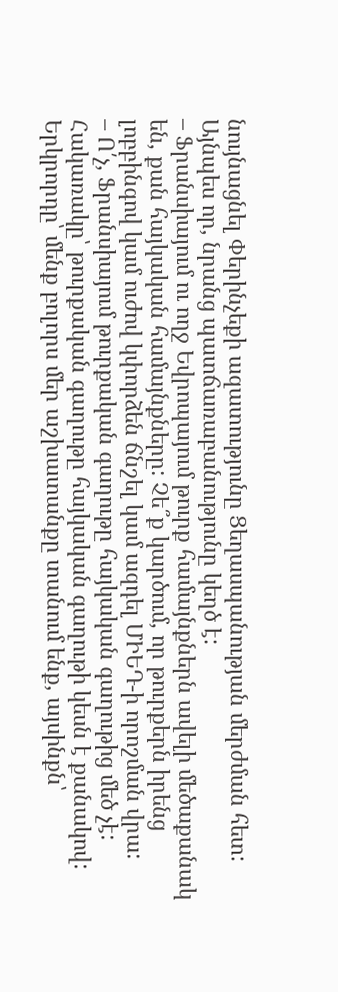նույնացնել Փերինչեքի ազատությունը Ցեղասպանության մերժման հետ: Այնպես որ, նրանց պատճառաբանությունը կեղծ է:
– Ֆրանսիայում ու ողջ Եվրոպայում թուրք համայնքներն ավելի մեծաքանակ են, քան հայկական համայնքները: Չե՞ք կարծում, որ թուրքերն իրենց լոբբինգով կամ ուժով կփորձեն ճնշել կամ ազդել ՄԻԵԴ-ի որոշման վրա:
– Ո՛չ, Ֆրանսիայում թուրքական գաղութը հայկական գաղութից մեծ չէ: Հակառակը՝ թուրքական գաղութը հայկական գաղութի կեսն է քանակով: Երկրորդը՝ մենք բոլորս մեր աշխատանքը տանում ենք, այսինքն՝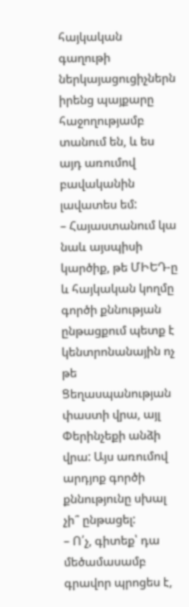հայկական գաղութի ներկայացուցիչներն իրենց պայքարը հաջողությամբ տանում են, և ես այդ առումով բավականին լավատես եմ:
– Հայաստանում կա նաև այսպիսի կարծիք, թե ՄԻԵԴ-ը և հայկական կողմը գործի քննության ընթացքում պետք է կենտրոնանային ոչ թե Ցեղասպանության փաստի վրա, այլ Փերինչեքի անձի վրա: Այս առումով արդյոք գործի քննությունը սխալ չի՞ ընթացել:
– Ո՛չ, գիտեք՝ դա մեծամասամբ գրավոր պրոցես է,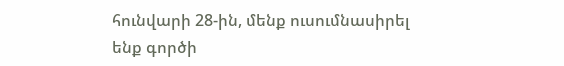հունվարի 28-ին, մենք ուսումնասիրել ենք գործի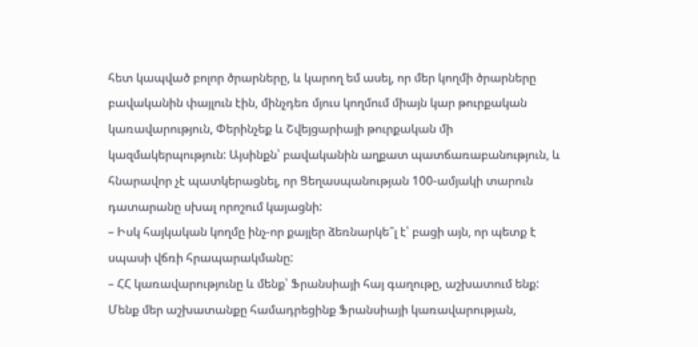հետ կապված բոլոր ծրարները, և կարող եմ ասել, որ մեր կողմի ծրարները բավականին փայլուն էին, մինչդեռ մյուս կողմում միայն կար թուրքական կառավարություն, Փերինչեք և Շվեյցարիայի թուրքական մի կազմակերպություն: Այսինքն՝ բավականին աղքատ պատճառաբանություն, և հնարավոր չէ պատկերացնել, որ Ցեղասպանության 100-ամյակի տարուն դատարանը սխալ որոշում կայացնի:
– Իսկ հայկական կողմը ինչ-որ քայլեր ձեռնարկե՞լ է՝ բացի այն, որ պետք է սպասի վճռի հրապարակմանը:
– ՀՀ կառավարությունը և մենք՝ Ֆրանսիայի հայ գաղութը, աշխատում ենք: Մենք մեր աշխատանքը համադրեցինք Ֆրանսիայի կառավարության,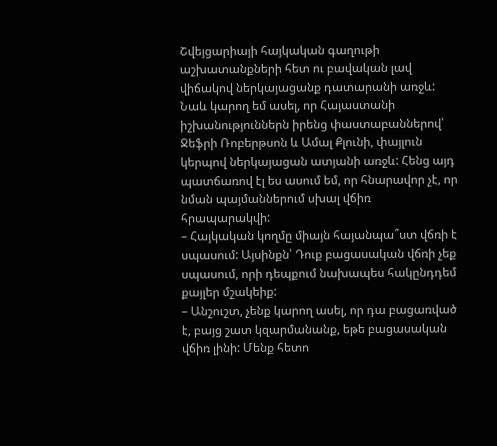Շվեյցարիայի հայկական գաղութի աշխատանքների հետ ու բավական լավ վիճակով ներկայացանք դատարանի առջև: Նաև կարող եմ ասել, որ Հայաստանի իշխանություններն իրենց փաստաբաններով՝ Ջեֆրի Ռոբերթսոն և Ամալ Քլունի, փայլուն կերպով ներկայացան ատյանի առջև: Հենց այդ պատճառով էլ ես ասում եմ, որ հնարավոր չէ, որ նման պայմաններում սխալ վճիռ հրապարակվի:
– Հայկական կողմը միայն հայանպա՞ստ վճռի է սպասում: Այսինքն՝ Դուք բացասական վճռի չեք սպասում, որի դեպքում նախապես հակընդդեմ քայլեր մշակեիք:
– Անշուշտ, չենք կարող ասել, որ դա բացառված է, բայց շատ կզարմանանք, եթե բացասական վճիռ լինի: Մենք հետո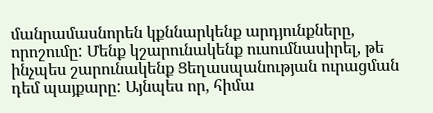մանրամասնորեն կքննարկենք արդյունքները, որոշումը: Մենք կշարունակենք ուսումնասիրել, թե ինչպես շարունակենք Ցեղասպանության ուրացման դեմ պայքարը: Այնպես որ, հիմա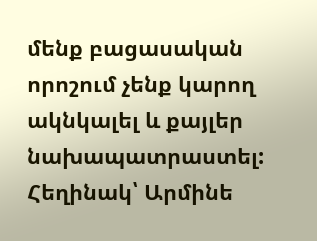մենք բացասական որոշում չենք կարող ակնկալել և քայլեր նախապատրաստել:
Հեղինակ՝ Արմինե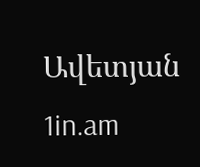Ավետյան
1in.am